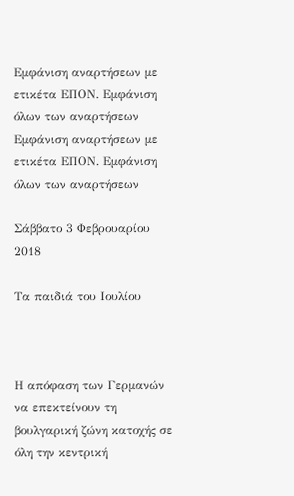Εμφάνιση αναρτήσεων με ετικέτα ΕΠΟΝ. Εμφάνιση όλων των αναρτήσεων
Εμφάνιση αναρτήσεων με ετικέτα ΕΠΟΝ. Εμφάνιση όλων των αναρτήσεων

Σάββατο 3 Φεβρουαρίου 2018

Tα παιδιά του Ιουλίου



Η απόφαση των Γερμανών να επεκτείνουν τη βουλγαρική ζώνη κατοχής σε όλη την κεντρική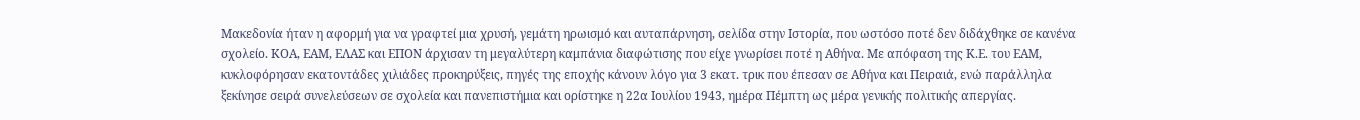Μακεδονία ήταν η αφορμή για να γραφτεί μια χρυσή, γεμάτη ηρωισμό και αυταπάρνηση, σελίδα στην Ιστορία, που ωστόσο ποτέ δεν διδάχθηκε σε κανένα σχολείο. ΚΟΑ, ΕΑΜ, ΕΛΑΣ και ΕΠΟΝ άρχισαν τη μεγαλύτερη καμπάνια διαφώτισης που είχε γνωρίσει ποτέ η Αθήνα. Με απόφαση της Κ.Ε. του ΕΑΜ, κυκλοφόρησαν εκατοντάδες χιλιάδες προκηρύξεις, πηγές της εποχής κάνουν λόγο για 3 εκατ. τρικ που έπεσαν σε Αθήνα και Πειραιά, ενώ παράλληλα ξεκίνησε σειρά συνελεύσεων σε σχολεία και πανεπιστήμια και ορίστηκε η 22α Ιουλίου 1943, ημέρα Πέμπτη ως μέρα γενικής πολιτικής απεργίας.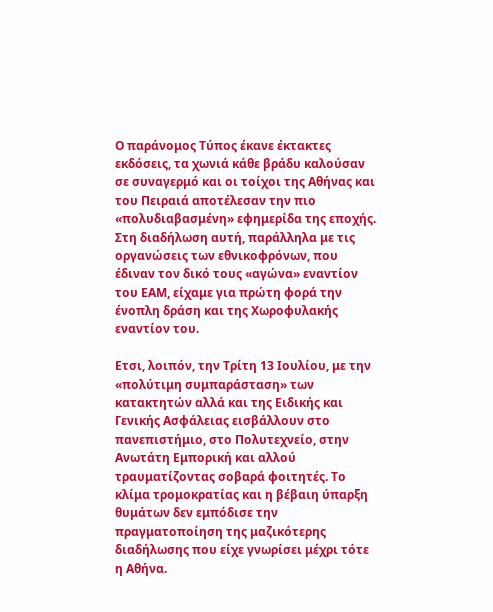Ο παράνομος Τύπος έκανε έκτακτες εκδόσεις, τα χωνιά κάθε βράδυ καλούσαν σε συναγερμό και οι τοίχοι της Αθήνας και του Πειραιά αποτέλεσαν την πιο «πολυδιαβασμένη» εφημερίδα της εποχής. Στη διαδήλωση αυτή, παράλληλα με τις οργανώσεις των εθνικοφρόνων, που έδιναν τον δικό τους «αγώνα» εναντίον του ΕΑΜ, είχαμε για πρώτη φορά την ένοπλη δράση και της Χωροφυλακής εναντίον του.

Ετσι, λοιπόν, την Τρίτη 13 Ιουλίου, με την «πολύτιμη συμπαράσταση» των κατακτητών αλλά και της Ειδικής και Γενικής Ασφάλειας εισβάλλουν στο πανεπιστήμιο, στο Πολυτεχνείο, στην Ανωτάτη Εμπορική και αλλού τραυματίζοντας σοβαρά φοιτητές. Το κλίμα τρομοκρατίας και η βέβαιη ύπαρξη θυμάτων δεν εμπόδισε την πραγματοποίηση της μαζικότερης διαδήλωσης που είχε γνωρίσει μέχρι τότε η Αθήνα.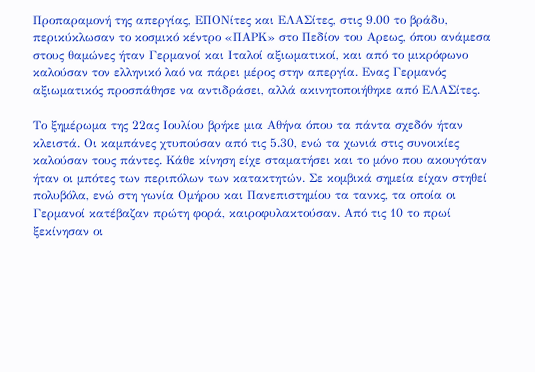Προπαραμονή της απεργίας, ΕΠΟΝίτες και ΕΛΑΣίτες, στις 9.00 το βράδυ, περικύκλωσαν το κοσμικό κέντρο «ΠΑΡΚ» στο Πεδίον του Αρεως, όπου ανάμεσα στους θαμώνες ήταν Γερμανοί και Ιταλοί αξιωματικοί, και από το μικρόφωνο καλούσαν τον ελληνικό λαό να πάρει μέρος στην απεργία. Ενας Γερμανός αξιωματικός προσπάθησε να αντιδράσει, αλλά ακινητοποιήθηκε από ΕΛΑΣίτες.

Το ξημέρωμα της 22ας Ιουλίου βρήκε μια Αθήνα όπου τα πάντα σχεδόν ήταν κλειστά. Οι καμπάνες χτυπούσαν από τις 5.30, ενώ τα χωνιά στις συνοικίες καλούσαν τους πάντες. Κάθε κίνηση είχε σταματήσει και το μόνο που ακουγόταν ήταν οι μπότες των περιπόλων των κατακτητών. Σε κομβικά σημεία είχαν στηθεί πολυβόλα, ενώ στη γωνία Ομήρου και Πανεπιστημίου τα τανκς, τα οποία οι Γερμανοί κατέβαζαν πρώτη φορά, καιροφυλακτούσαν. Από τις 10 το πρωί ξεκίνησαν οι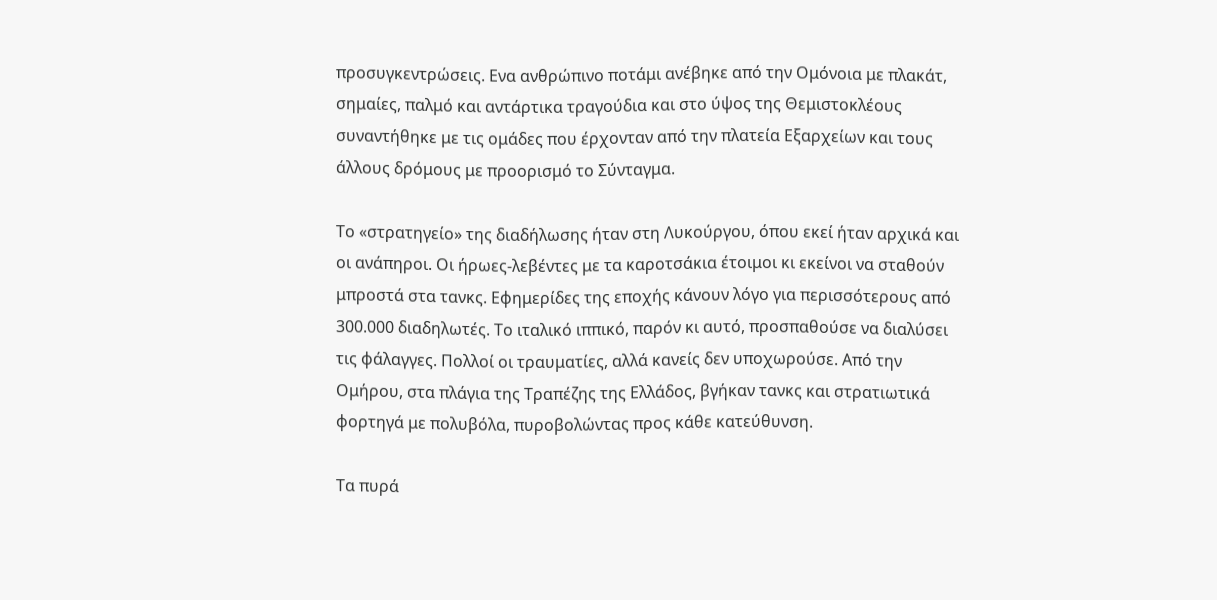προσυγκεντρώσεις. Eνα ανθρώπινο ποτάμι ανέβηκε από την Ομόνοια με πλακάτ, σημαίες, παλμό και αντάρτικα τραγούδια και στο ύψος της Θεμιστοκλέους συναντήθηκε με τις ομάδες που έρχονταν από την πλατεία Εξαρχείων και τους άλλους δρόμους με προορισμό το Σύνταγμα.

Το «στρατηγείο» της διαδήλωσης ήταν στη Λυκούργου, όπου εκεί ήταν αρχικά και οι ανάπηροι. Οι ήρωες-λεβέντες με τα καροτσάκια έτοιμοι κι εκείνοι να σταθούν μπροστά στα τανκς. Εφημερίδες της εποχής κάνουν λόγο για περισσότερους από 300.000 διαδηλωτές. Το ιταλικό ιππικό, παρόν κι αυτό, προσπαθούσε να διαλύσει τις φάλαγγες. Πολλοί οι τραυματίες, αλλά κανείς δεν υποχωρούσε. Από την Ομήρου, στα πλάγια της Τραπέζης της Ελλάδος, βγήκαν τανκς και στρατιωτικά φορτηγά με πολυβόλα, πυροβολώντας προς κάθε κατεύθυνση.

Τα πυρά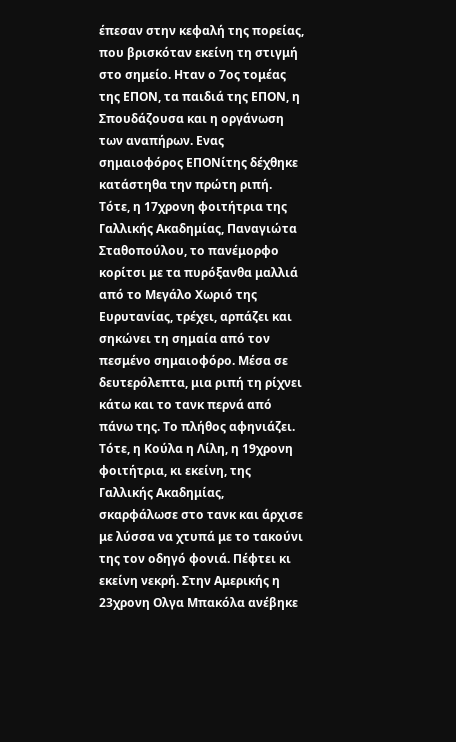έπεσαν στην κεφαλή της πορείας, που βρισκόταν εκείνη τη στιγμή στο σημείο. Ηταν ο 7ος τομέας της ΕΠΟΝ, τα παιδιά της ΕΠΟΝ, η Σπουδάζουσα και η οργάνωση των αναπήρων. Ενας σημαιοφόρος ΕΠΟΝίτης δέχθηκε κατάστηθα την πρώτη ριπή. Τότε, η 17χρονη φοιτήτρια της Γαλλικής Ακαδημίας, Παναγιώτα Σταθοπούλου, το πανέμορφο κορίτσι με τα πυρόξανθα μαλλιά από το Μεγάλο Χωριό της Ευρυτανίας, τρέχει, αρπάζει και σηκώνει τη σημαία από τον πεσμένο σημαιοφόρο. Μέσα σε δευτερόλεπτα, μια ριπή τη ρίχνει κάτω και το τανκ περνά από πάνω της. Το πλήθος αφηνιάζει. Τότε, η Κούλα η Λίλη, η 19χρονη φοιτήτρια, κι εκείνη, της Γαλλικής Ακαδημίας, σκαρφάλωσε στο τανκ και άρχισε με λύσσα να χτυπά με το τακούνι της τον οδηγό φονιά. Πέφτει κι εκείνη νεκρή. Στην Αμερικής η 23χρονη Ολγα Μπακόλα ανέβηκε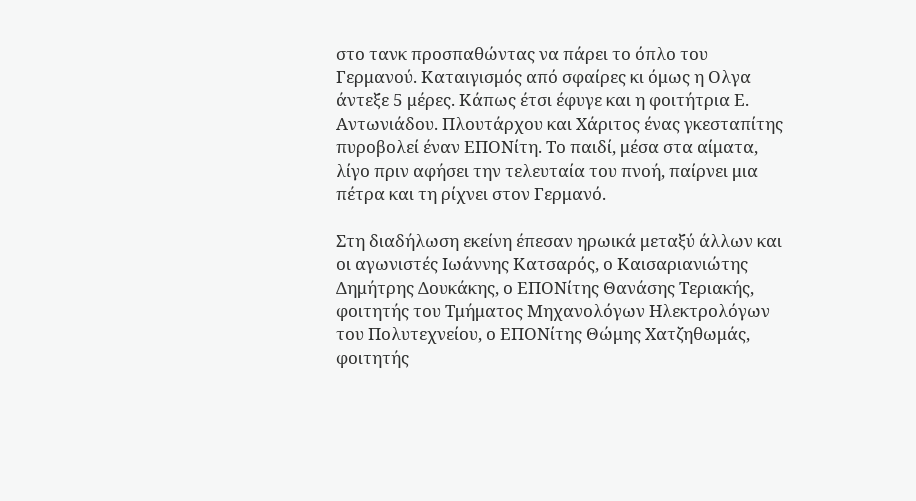στο τανκ προσπαθώντας να πάρει το όπλο του Γερμανού. Καταιγισμός από σφαίρες κι όμως η Ολγα άντεξε 5 μέρες. Κάπως έτσι έφυγε και η φοιτήτρια Ε. Αντωνιάδου. Πλουτάρχου και Χάριτος ένας γκεσταπίτης πυροβολεί έναν ΕΠΟΝίτη. Το παιδί, μέσα στα αίματα, λίγο πριν αφήσει την τελευταία του πνοή, παίρνει μια πέτρα και τη ρίχνει στον Γερμανό.

Στη διαδήλωση εκείνη έπεσαν ηρωικά μεταξύ άλλων και οι αγωνιστές Ιωάννης Κατσαρός, ο Καισαριανιώτης Δημήτρης Δουκάκης, ο ΕΠΟΝίτης Θανάσης Τεριακής, φοιτητής του Τμήματος Μηχανολόγων Ηλεκτρολόγων του Πολυτεχνείου, ο ΕΠΟΝίτης Θώμης Χατζηθωμάς, φοιτητής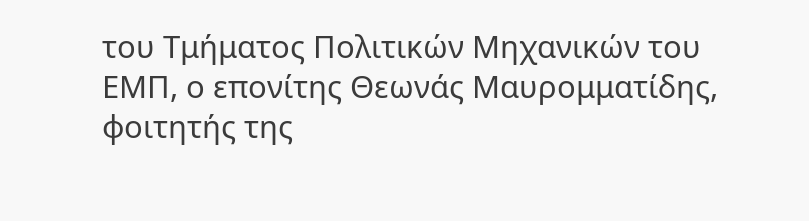του Τμήματος Πολιτικών Μηχανικών του ΕΜΠ, ο επονίτης Θεωνάς Μαυρομματίδης, φοιτητής της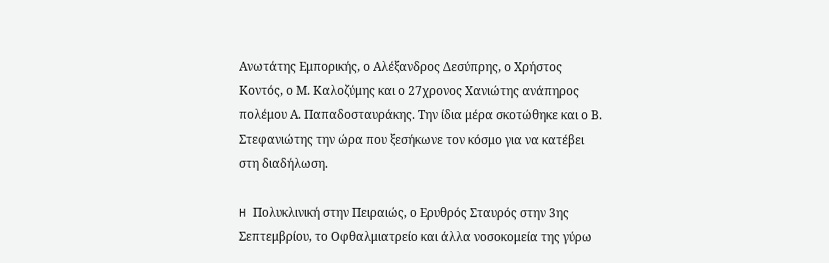Ανωτάτης Εμπορικής, ο Αλέξανδρος Δεσύπρης, ο Χρήστος Κοντός, ο Μ. Καλοζύμης και ο 27χρονος Χανιώτης ανάπηρος πολέμου Α. Παπαδοσταυράκης. Την ίδια μέρα σκοτώθηκε και ο Β. Στεφανιώτης την ώρα που ξεσήκωνε τον κόσμο για να κατέβει στη διαδήλωση.

H Πολυκλινική στην Πειραιώς, ο Ερυθρός Σταυρός στην 3ης Σεπτεμβρίου, το Οφθαλμιατρείο και άλλα νοσοκομεία της γύρω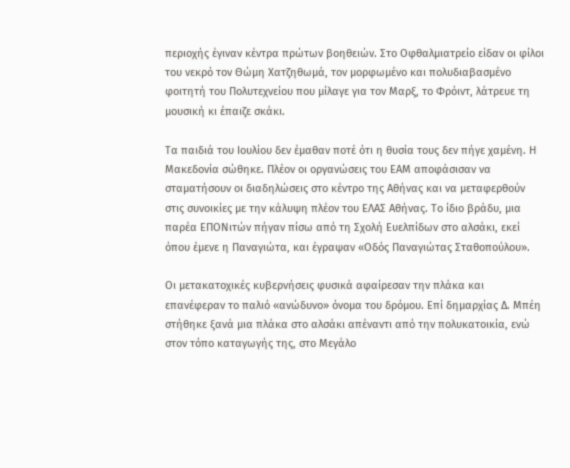περιοχής έγιναν κέντρα πρώτων βοηθειών. Στο Οφθαλμιατρείο είδαν οι φίλοι του νεκρό τον Θώμη Χατζηθωμά, τον μορφωμένο και πολυδιαβασμένο φοιτητή του Πολυτεχνείου που μίλαγε για τον Μαρξ, το Φρόιντ, λάτρευε τη μουσική κι έπαιζε σκάκι.

Τα παιδιά του Ιουλίου δεν έμαθαν ποτέ ότι η θυσία τους δεν πήγε χαμένη. Η Μακεδονία σώθηκε. Πλέον οι οργανώσεις του ΕΑΜ αποφάσισαν να σταματήσουν οι διαδηλώσεις στο κέντρο της Αθήνας και να μεταφερθούν στις συνοικίες με την κάλυψη πλέον του ΕΛΑΣ Αθήνας. Το ίδιο βράδυ, μια παρέα ΕΠΟΝιτών πήγαν πίσω από τη Σχολή Ευελπίδων στο αλσάκι, εκεί όπου έμενε η Παναγιώτα, και έγραψαν «Οδός Παναγιώτας Σταθοπούλου».

Οι μετακατοχικές κυβερνήσεις φυσικά αφαίρεσαν την πλάκα και επανέφεραν το παλιό «ανώδυνο» όνομα του δρόμου. Επί δημαρχίας Δ. Μπέη στήθηκε ξανά μια πλάκα στο αλσάκι απέναντι από την πολυκατοικία, ενώ στον τόπο καταγωγής της, στο Μεγάλο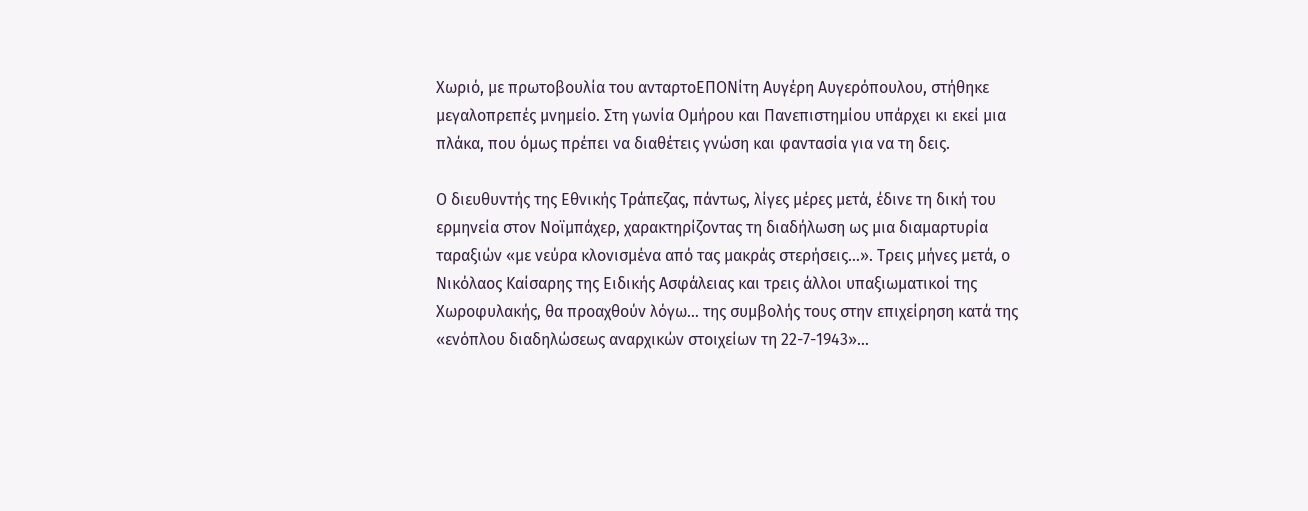Χωριό, με πρωτοβουλία του ανταρτοΕΠΟΝίτη Αυγέρη Αυγερόπουλου, στήθηκε μεγαλοπρεπές μνημείο. Στη γωνία Ομήρου και Πανεπιστημίου υπάρχει κι εκεί μια πλάκα, που όμως πρέπει να διαθέτεις γνώση και φαντασία για να τη δεις.

Ο διευθυντής της Εθνικής Τράπεζας, πάντως, λίγες μέρες μετά, έδινε τη δική του ερμηνεία στον Νοϊμπάχερ, χαρακτηρίζοντας τη διαδήλωση ως μια διαμαρτυρία ταραξιών «με νεύρα κλονισμένα από τας μακράς στερήσεις…». Τρεις μήνες μετά, ο Νικόλαος Καίσαρης της Ειδικής Ασφάλειας και τρεις άλλοι υπαξιωματικοί της Χωροφυλακής, θα προαχθούν λόγω… της συμβολής τους στην επιχείρηση κατά της «ενόπλου διαδηλώσεως αναρχικών στοιχείων τη 22-7-1943»…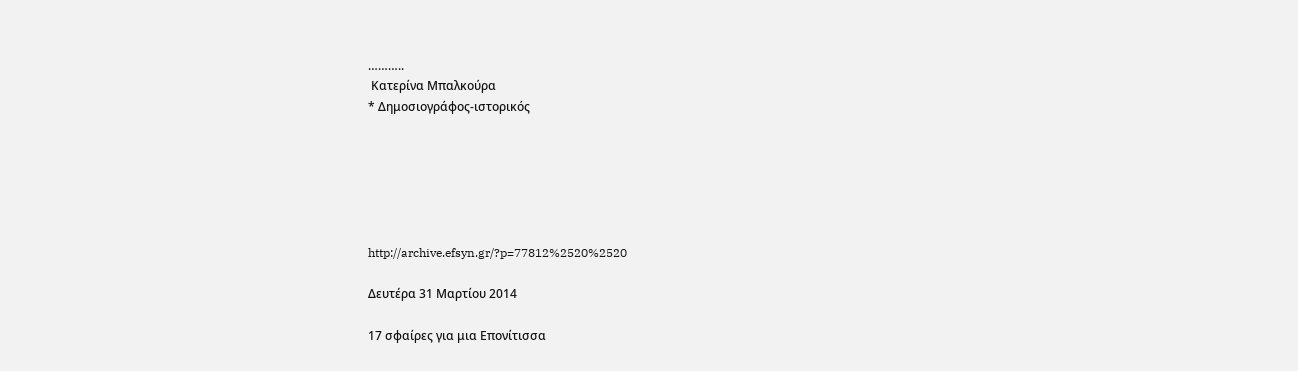………..
 Κατερίνα Μπαλκούρα
* Δημοσιογράφος-ιστορικός






http://archive.efsyn.gr/?p=77812%2520%2520

Δευτέρα 31 Μαρτίου 2014

17 σφαίρες για μια Επονίτισσα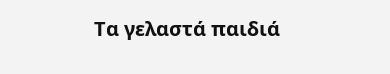Τα γελαστά παιδιά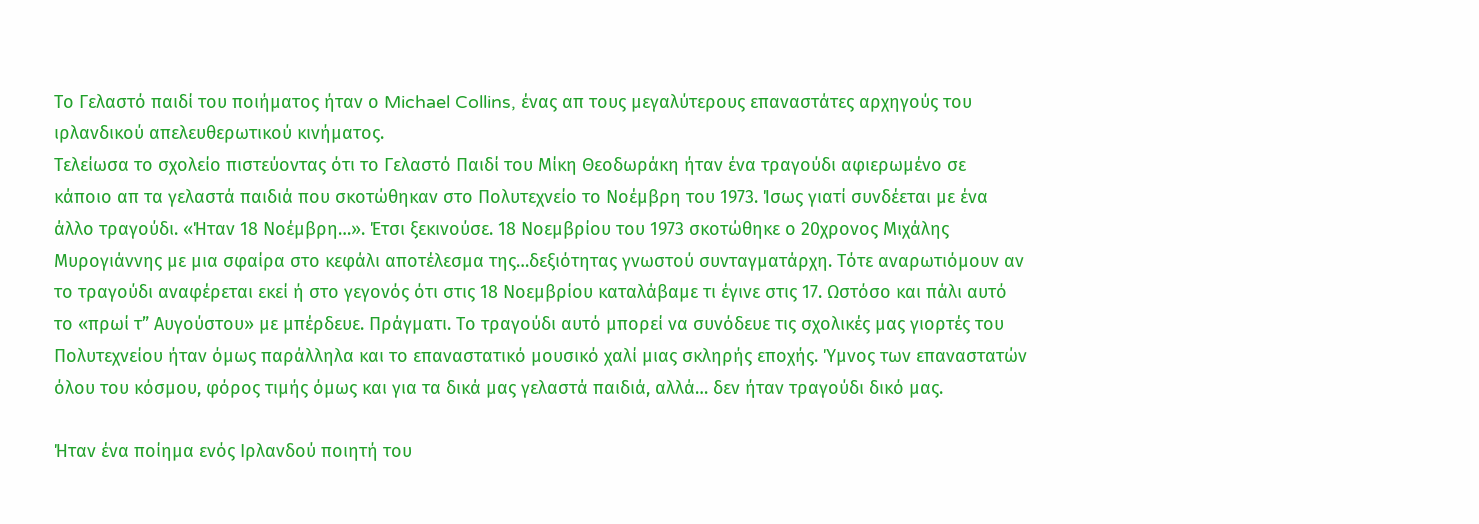Το Γελαστό παιδί του ποιήματος ήταν ο Michael Collins, ένας απ τους μεγαλύτερους επαναστάτες αρχηγούς του ιρλανδικού απελευθερωτικού κινήματος.
Tελείωσα το σχολείο πιστεύοντας ότι το Γελαστό Παιδί του Μίκη Θεοδωράκη ήταν ένα τραγούδι αφιερωμένο σε κάποιο απ τα γελαστά παιδιά που σκοτώθηκαν στο Πολυτεχνείο το Νοέμβρη του 1973. Ίσως γιατί συνδέεται με ένα άλλο τραγούδι. «Ήταν 18 Νοέμβρη…». Έτσι ξεκινούσε. 18 Νοεμβρίου του 1973 σκοτώθηκε ο 20χρονος Μιχάλης Μυρογιάννης με μια σφαίρα στο κεφάλι αποτέλεσμα της…δεξιότητας γνωστού συνταγματάρχη. Τότε αναρωτιόμουν αν το τραγούδι αναφέρεται εκεί ή στο γεγονός ότι στις 18 Νοεμβρίου καταλάβαμε τι έγινε στις 17. Ωστόσο και πάλι αυτό το «πρωί τ” Αυγούστου» με μπέρδευε. Πράγματι. Το τραγούδι αυτό μπορεί να συνόδευε τις σχολικές μας γιορτές του Πολυτεχνείου ήταν όμως παράλληλα και το επαναστατικό μουσικό χαλί μιας σκληρής εποχής. Ύμνος των επαναστατών όλου του κόσμου, φόρος τιμής όμως και για τα δικά μας γελαστά παιδιά, αλλά… δεν ήταν τραγούδι δικό μας.

Ήταν ένα ποίημα ενός Ιρλανδού ποιητή του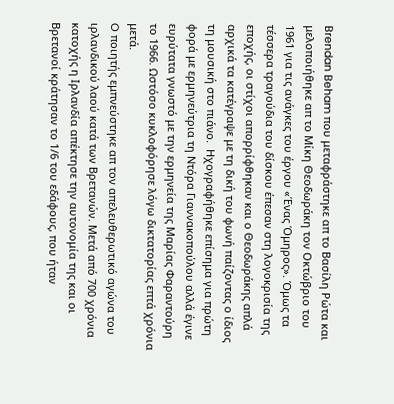Brendan Beham που μεταφράστηκε απ το Βασίλη Ρώτα και μελοποιήθηκε απ το Μίκη Θεοδωράκη τον Οκτώβριο του 1961 για τις ανάγκες του έργου «Ένας Όμηρος». Όμως τα τέσσερα τραγούδια του δίσκου έπεσαν στη λογοκρισία της εποχής, οι στίχοι απορρίφθηκαν και ο Θεοδωράκης απλά αρχικά τα κατέγραψε με τη δική του φωνή παίζοντας ο ίδιος τη μουσική στο πιάνο.  Ηχογραφήθηκε επίσημα για πρώτη φορά με ερμηνεύτρια τη Ντόρα Γιαννακοπούλου αλλά έγινε ευρύτατα γνωστό με την ερμηνεία της Μαρίας Φαραντούρη το 1966. Ωστόσο κυκλοφόρησε λόγω δικτατορίας επτά χρόνια μετά.
O ποιητής εμπνεύστηκε απ τον απελευθερωτικό αγώνα του ιρλανδικού λαού κατά των Βρετανών. Μετά από 700 χρόνια κατοχής η Ιρλανδία απέκτησε την αυτονομία της και οι Βρετανοί κράτησαν το 1/6 του εδάφους, που ήταν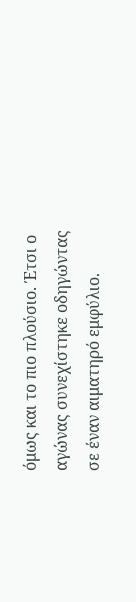όμως και το πιο πλούσιο. Έτσι ο αγώνας συνεχίστηκε οδηγώντας σε έναν αιματηρό εμφύλιο.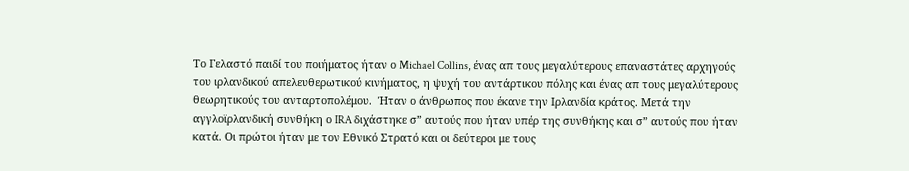Το Γελαστό παιδί του ποιήματος ήταν ο Michael Collins, ένας απ τους μεγαλύτερους επαναστάτες αρχηγούς του ιρλανδικού απελευθερωτικού κινήματος, η ψυχή του αντάρτικου πόλης και ένας απ τους μεγαλύτερους θεωρητικούς του ανταρτοπολέμου.  Ήταν ο άνθρωπος που έκανε την Ιρλανδία κράτος. Μετά την αγγλοϊρλανδική συνθήκη ο IRA διχάστηκε σ” αυτούς που ήταν υπέρ της συνθήκης και σ” αυτούς που ήταν κατά. Οι πρώτοι ήταν με τον Εθνικό Στρατό και οι δεύτεροι με τους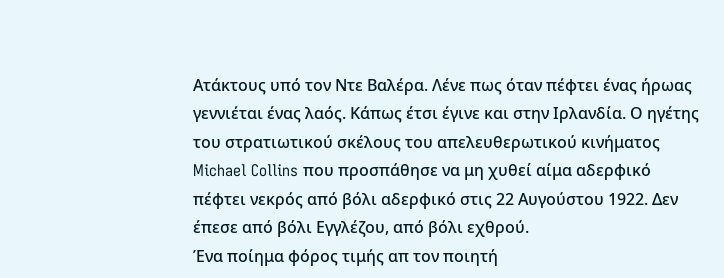Ατάκτους υπό τον Ντε Βαλέρα. Λένε πως όταν πέφτει ένας ήρωας γεννιέται ένας λαός. Κάπως έτσι έγινε και στην Ιρλανδία. Ο ηγέτης του στρατιωτικού σκέλους του απελευθερωτικού κινήματος Michael Collins που προσπάθησε να μη χυθεί αίμα αδερφικό πέφτει νεκρός από βόλι αδερφικό στις 22 Αυγούστου 1922. Δεν έπεσε από βόλι Εγγλέζου, από βόλι εχθρού.
Ένα ποίημα φόρος τιμής απ τον ποιητή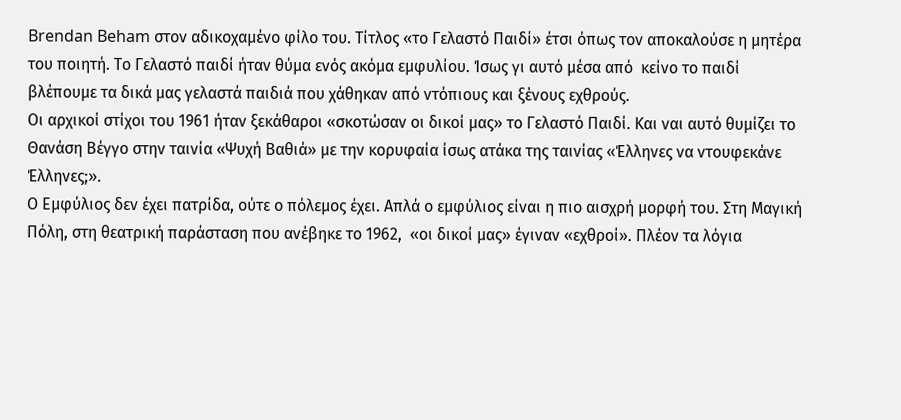Brendan Beham στον αδικοχαμένο φίλο του. Τίτλος «το Γελαστό Παιδί» έτσι όπως τον αποκαλούσε η μητέρα του ποιητή. Το Γελαστό παιδί ήταν θύμα ενός ακόμα εμφυλίου. Ίσως γι αυτό μέσα από  κείνο το παιδί βλέπουμε τα δικά μας γελαστά παιδιά που χάθηκαν από ντόπιους και ξένους εχθρούς.
Οι αρχικοί στίχοι του 1961 ήταν ξεκάθαροι «σκοτώσαν οι δικοί μας» το Γελαστό Παιδί. Και ναι αυτό θυμίζει το Θανάση Βέγγο στην ταινία «Ψυχή Βαθιά» με την κορυφαία ίσως ατάκα της ταινίας «Έλληνες να ντουφεκάνε Έλληνες;».
Ο Εμφύλιος δεν έχει πατρίδα, ούτε ο πόλεμος έχει. Απλά ο εμφύλιος είναι η πιο αισχρή μορφή του. Στη Μαγική Πόλη, στη θεατρική παράσταση που ανέβηκε το 1962,  «οι δικοί μας» έγιναν «εχθροί». Πλέον τα λόγια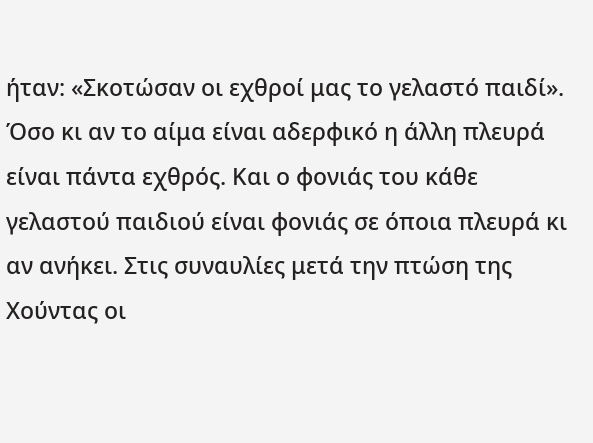ήταν: «Σκοτώσαν οι εχθροί μας το γελαστό παιδί». Όσο κι αν το αίμα είναι αδερφικό η άλλη πλευρά είναι πάντα εχθρός. Και ο φονιάς του κάθε γελαστού παιδιού είναι φονιάς σε όποια πλευρά κι αν ανήκει. Στις συναυλίες μετά την πτώση της Χούντας οι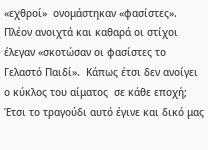«εχθροί»  ονομάστηκαν «φασίστες». Πλέον ανοιχτά και καθαρά οι στίχοι έλεγαν «σκοτώσαν οι φασίστες το Γελαστό Παιδί».  Κάπως έτσι δεν ανοίγει ο κύκλος του αίματος  σε κάθε εποχή; Έτσι το τραγούδι αυτό έγινε και δικό μας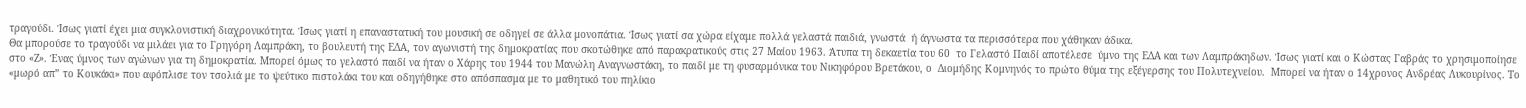τραγούδι. Ίσως γιατί έχει μια συγκλονιστική διαχρονικότητα. Ίσως γιατί η επαναστατική του μουσική σε οδηγεί σε άλλα μονοπάτια. Ίσως γιατί σα χώρα είχαμε πολλά γελαστά παιδιά, γνωστά  ή άγνωστα τα περισσότερα που χάθηκαν άδικα.
Θα μπορούσε το τραγούδι να μιλάει για το Γρηγόρη Λαμπράκη, το βουλευτή της ΕΔΑ, τον αγωνιστή της δημοκρατίας που σκοτώθηκε από παρακρατικούς στις 27 Μαίου 1963. Άτυπα τη δεκαετία του 60  το Γελαστό Παιδί αποτέλεσε  ύμνο της ΕΔΑ και των Λαμπράκηδων. Ίσως γιατί και ο Κώστας Γαβράς το χρησιμοποίησε στο «Ζ». Ένας ύμνος των αγώνων για τη δημοκρατία. Μπορεί όμως το γελαστό παιδί να ήταν ο Χάρης του 1944 του Μανώλη Αναγνωστάκη, το παιδί με τη φυσαρμόνικα του Νικηφόρου Βρετάκου, ο  Διομήδης Κομνηνός το πρώτο θύμα της εξέγερσης του Πολυτεχνείου.  Μπορεί να ήταν ο 14χρονος Ανδρέας Λυκουρίνος. Το «μωρό απ” το Κουκάκι» που αφόπλισε τον τσολιά με το ψεύτικο πιστολάκι του και οδηγήθηκε στο απόσπασμα με το μαθητικό του πηλίκιο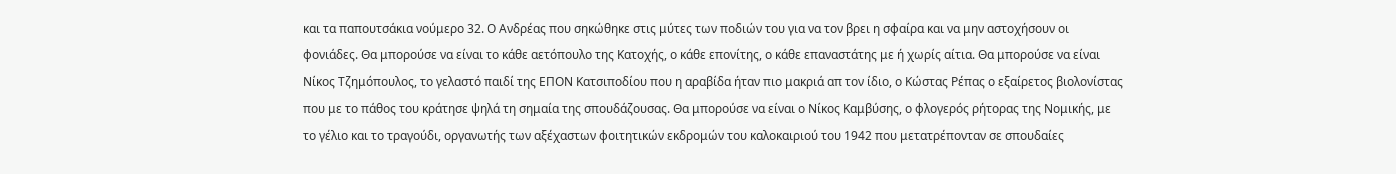και τα παπουτσάκια νούμερο 32. Ο Ανδρέας που σηκώθηκε στις μύτες των ποδιών του για να τον βρει η σφαίρα και να μην αστοχήσουν οι φονιάδες. Θα μπορούσε να είναι το κάθε αετόπουλο της Κατοχής, ο κάθε επονίτης, ο κάθε επαναστάτης με ή χωρίς αίτια. Θα μπορούσε να είναι  Νίκος Τζημόπουλος, το γελαστό παιδί της ΕΠΟΝ Κατσιποδίου που η αραβίδα ήταν πιο μακριά απ τον ίδιο, ο Κώστας Ρέπας ο εξαίρετος βιολονίστας  που με το πάθος του κράτησε ψηλά τη σημαία της σπουδάζουσας. Θα μπορούσε να είναι ο Νίκος Καμβύσης, ο φλογερός ρήτορας της Νομικής, με το γέλιο και το τραγούδι, οργανωτής των αξέχαστων φοιτητικών εκδρομών του καλοκαιριού του 1942 που μετατρέπονταν σε σπουδαίες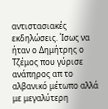αντιστασιακές εκδηλώσεις. Ίσως να ήταν ο Δημήτρης ο Τζέμος που γύρισε ανάπηρος απ το αλβανικό μέτωπο αλλά με μεγαλύτερη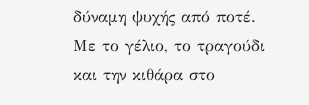δύναμη ψυχής από ποτέ. Με το γέλιο, το τραγούδι και την κιθάρα στο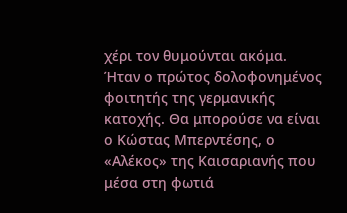χέρι τον θυμούνται ακόμα. Ήταν ο πρώτος δολοφονημένος φοιτητής της γερμανικής κατοχής. Θα μπορούσε να είναι ο Κώστας Μπερντέσης, ο «Αλέκος» της Καισαριανής που μέσα στη φωτιά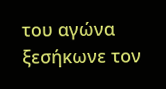του αγώνα  ξεσήκωνε τον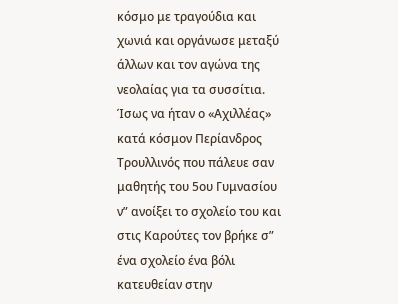κόσμο με τραγούδια και χωνιά και οργάνωσε μεταξύ άλλων και τον αγώνα της νεολαίας για τα συσσίτια.  Ίσως να ήταν ο «Αχιλλέας» κατά κόσμον Περίανδρος Τρουλλινός που πάλευε σαν μαθητής του 5ου Γυμνασίου ν” ανοίξει το σχολείο του και στις Καρούτες τον βρήκε σ” ένα σχολείο ένα βόλι κατευθείαν στην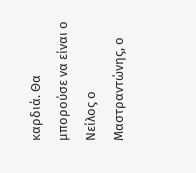καρδιά. Θα μπορούσε να είναι ο Νείλος ο Μαστραντώνης, ο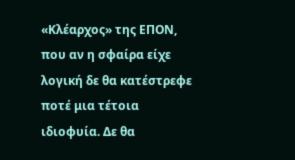«Κλέαρχος» της ΕΠΟΝ, που αν η σφαίρα είχε λογική δε θα κατέστρεφε ποτέ μια τέτοια ιδιοφυία. Δε θα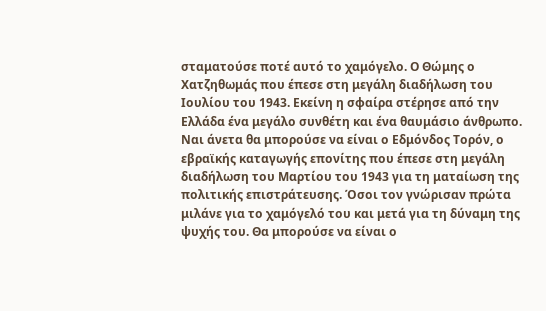σταματούσε ποτέ αυτό το χαμόγελο. Ο Θώμης ο Χατζηθωμάς που έπεσε στη μεγάλη διαδήλωση του Ιουλίου του 1943. Εκείνη η σφαίρα στέρησε από την Ελλάδα ένα μεγάλο συνθέτη και ένα θαυμάσιο άνθρωπο. Ναι άνετα θα μπορούσε να είναι ο Εδμόνδος Τορόν, ο εβραϊκής καταγωγής επονίτης που έπεσε στη μεγάλη διαδήλωση του Μαρτίου του 1943 για τη ματαίωση της πολιτικής επιστράτευσης. Όσοι τον γνώρισαν πρώτα μιλάνε για το χαμόγελό του και μετά για τη δύναμη της ψυχής του. Θα μπορούσε να είναι ο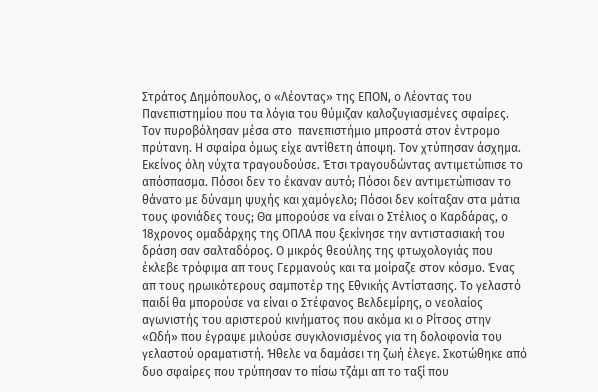Στράτος Δημόπουλος, ο «Λέοντας» της ΕΠΟΝ, ο Λέοντας του Πανεπιστημίου που τα λόγια του θύμιζαν καλοζυγιασμένες σφαίρες. Τον πυροβόλησαν μέσα στο  πανεπιστήμιο μπροστά στον έντρομο πρύτανη. Η σφαίρα όμως είχε αντίθετη άποψη. Τον χτύπησαν άσχημα. Εκείνος όλη νύχτα τραγουδούσε. Έτσι τραγουδώντας αντιμετώπισε το απόσπασμα. Πόσοι δεν το έκαναν αυτό; Πόσοι δεν αντιμετώπισαν το θάνατο με δύναμη ψυχής και χαμόγελο; Πόσοι δεν κοίταξαν στα μάτια τους φονιάδες τους; Θα μπορούσε να είναι ο Στέλιος ο Καρδάρας, ο 18χρονος ομαδάρχης της ΟΠΛΑ που ξεκίνησε την αντιστασιακή του δράση σαν σαλταδόρος. Ο μικρός θεούλης της φτωχολογιάς που έκλεβε τρόφιμα απ τους Γερμανούς και τα μοίραζε στον κόσμο. Ένας απ τους ηρωικότερους σαμποτέρ της Εθνικής Αντίστασης. Το γελαστό παιδί θα μπορούσε να είναι ο Στέφανος Βελδεμίρης, ο νεολαίος αγωνιστής του αριστερού κινήματος που ακόμα κι ο Ρίτσος στην «Ωδή» που έγραψε μιλούσε συγκλονισμένος για τη δολοφονία του γελαστού οραματιστή. Ήθελε να δαμάσει τη ζωή έλεγε. Σκοτώθηκε από δυο σφαίρες που τρύπησαν το πίσω τζάμι απ το ταξί που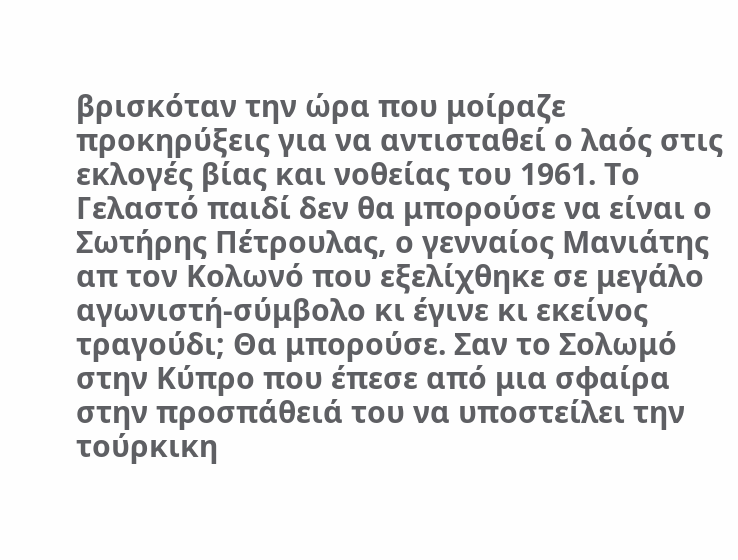βρισκόταν την ώρα που μοίραζε προκηρύξεις για να αντισταθεί ο λαός στις εκλογές βίας και νοθείας του 1961. Το Γελαστό παιδί δεν θα μπορούσε να είναι ο Σωτήρης Πέτρουλας, ο γενναίος Μανιάτης απ τον Κολωνό που εξελίχθηκε σε μεγάλο αγωνιστή-σύμβολο κι έγινε κι εκείνος τραγούδι; Θα μπορούσε. Σαν το Σολωμό στην Κύπρο που έπεσε από μια σφαίρα στην προσπάθειά του να υποστείλει την τούρκικη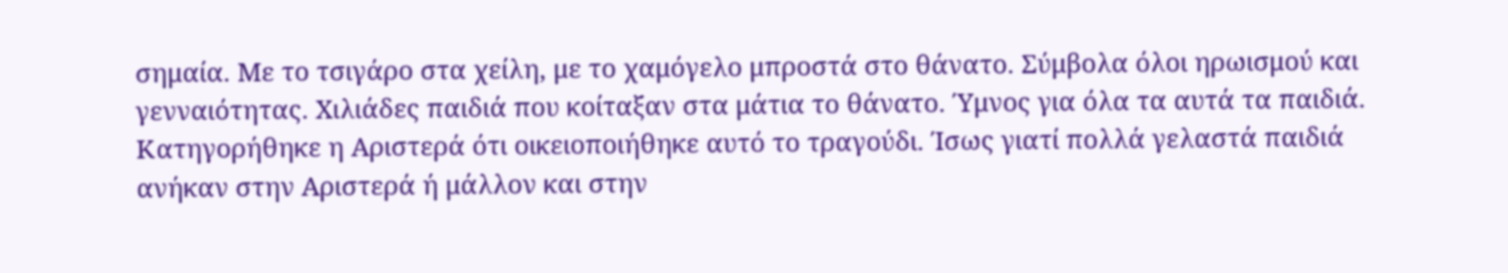σημαία. Με το τσιγάρο στα χείλη, με το χαμόγελο μπροστά στο θάνατο. Σύμβολα όλοι ηρωισμού και γενναιότητας. Χιλιάδες παιδιά που κοίταξαν στα μάτια το θάνατο. Ύμνος για όλα τα αυτά τα παιδιά.
Κατηγορήθηκε η Αριστερά ότι οικειοποιήθηκε αυτό το τραγούδι. Ίσως γιατί πολλά γελαστά παιδιά ανήκαν στην Αριστερά ή μάλλον και στην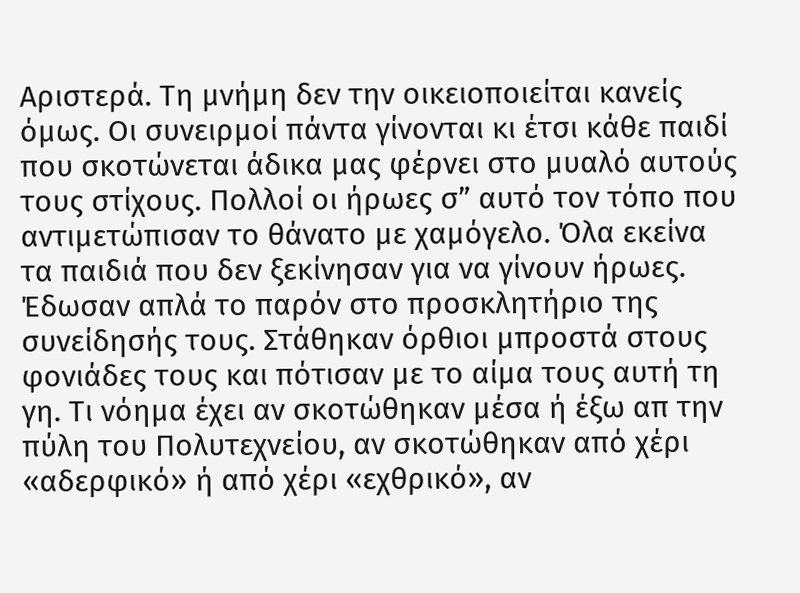Αριστερά. Τη μνήμη δεν την οικειοποιείται κανείς όμως. Οι συνειρμοί πάντα γίνονται κι έτσι κάθε παιδί που σκοτώνεται άδικα μας φέρνει στο μυαλό αυτούς τους στίχους. Πολλοί οι ήρωες σ” αυτό τον τόπο που αντιμετώπισαν το θάνατο με χαμόγελο. Όλα εκείνα τα παιδιά που δεν ξεκίνησαν για να γίνουν ήρωες. Έδωσαν απλά το παρόν στο προσκλητήριο της συνείδησής τους. Στάθηκαν όρθιοι μπροστά στους φονιάδες τους και πότισαν με το αίμα τους αυτή τη γη. Τι νόημα έχει αν σκοτώθηκαν μέσα ή έξω απ την πύλη του Πολυτεχνείου, αν σκοτώθηκαν από χέρι «αδερφικό» ή από χέρι «εχθρικό», αν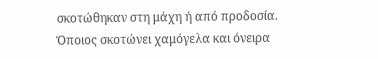σκοτώθηκαν στη μάχη ή από προδοσία.  Όποιος σκοτώνει χαμόγελα και όνειρα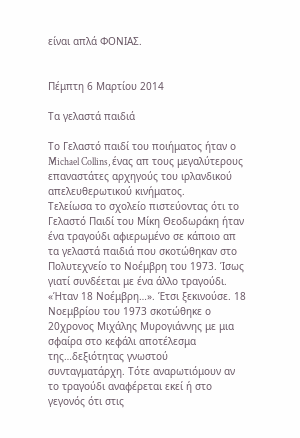είναι απλά ΦΟΝΙΑΣ.


Πέμπτη 6 Μαρτίου 2014

Τα γελαστά παιδιά

Το Γελαστό παιδί του ποιήματος ήταν ο Michael Collins, ένας απ τους μεγαλύτερους επαναστάτες αρχηγούς του ιρλανδικού απελευθερωτικού κινήματος.
Tελείωσα το σχολείο πιστεύοντας ότι το Γελαστό Παιδί του Μίκη Θεοδωράκη ήταν ένα τραγούδι αφιερωμένο σε κάποιο απ τα γελαστά παιδιά που σκοτώθηκαν στο Πολυτεχνείο το Νοέμβρη του 1973. Ίσως γιατί συνδέεται με ένα άλλο τραγούδι. «Ήταν 18 Νοέμβρη…». Έτσι ξεκινούσε. 18 Νοεμβρίου του 1973 σκοτώθηκε ο 20χρονος Μιχάλης Μυρογιάννης με μια σφαίρα στο κεφάλι αποτέλεσμα της…δεξιότητας γνωστού συνταγματάρχη. Τότε αναρωτιόμουν αν το τραγούδι αναφέρεται εκεί ή στο γεγονός ότι στις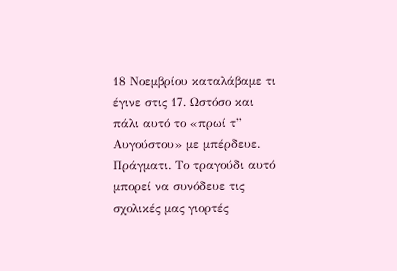18 Νοεμβρίου καταλάβαμε τι έγινε στις 17. Ωστόσο και πάλι αυτό το «πρωί τ” Αυγούστου» με μπέρδευε. Πράγματι. Το τραγούδι αυτό μπορεί να συνόδευε τις σχολικές μας γιορτές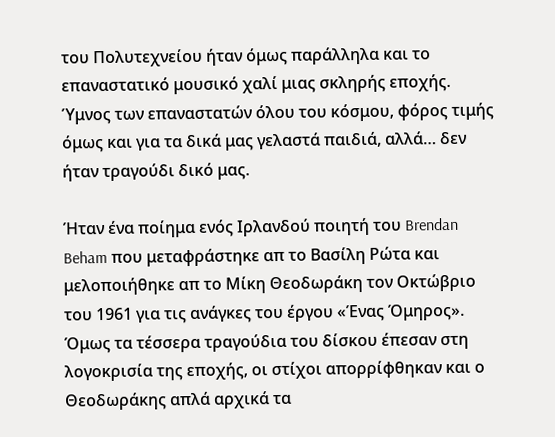του Πολυτεχνείου ήταν όμως παράλληλα και το επαναστατικό μουσικό χαλί μιας σκληρής εποχής. Ύμνος των επαναστατών όλου του κόσμου, φόρος τιμής όμως και για τα δικά μας γελαστά παιδιά, αλλά… δεν ήταν τραγούδι δικό μας.

Ήταν ένα ποίημα ενός Ιρλανδού ποιητή του Brendan Beham που μεταφράστηκε απ το Βασίλη Ρώτα και μελοποιήθηκε απ το Μίκη Θεοδωράκη τον Οκτώβριο του 1961 για τις ανάγκες του έργου «Ένας Όμηρος». Όμως τα τέσσερα τραγούδια του δίσκου έπεσαν στη λογοκρισία της εποχής, οι στίχοι απορρίφθηκαν και ο Θεοδωράκης απλά αρχικά τα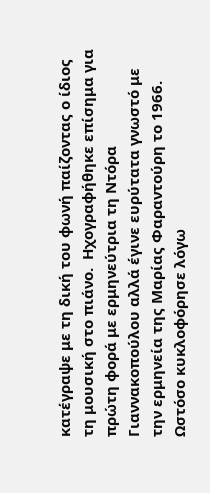κατέγραψε με τη δική του φωνή παίζοντας ο ίδιος τη μουσική στο πιάνο.  Ηχογραφήθηκε επίσημα για πρώτη φορά με ερμηνεύτρια τη Ντόρα Γιαννακοπούλου αλλά έγινε ευρύτατα γνωστό με την ερμηνεία της Μαρίας Φαραντούρη το 1966. Ωστόσο κυκλοφόρησε λόγω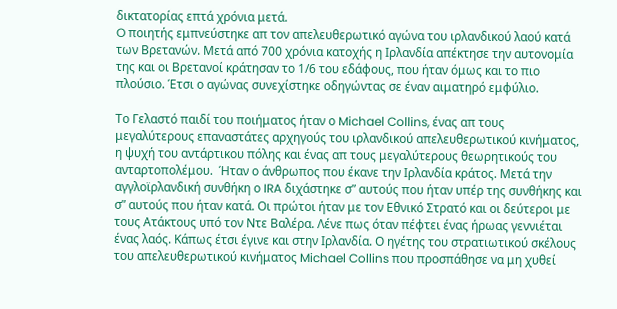δικτατορίας επτά χρόνια μετά.
O ποιητής εμπνεύστηκε απ τον απελευθερωτικό αγώνα του ιρλανδικού λαού κατά των Βρετανών. Μετά από 700 χρόνια κατοχής η Ιρλανδία απέκτησε την αυτονομία της και οι Βρετανοί κράτησαν το 1/6 του εδάφους, που ήταν όμως και το πιο πλούσιο. Έτσι ο αγώνας συνεχίστηκε οδηγώντας σε έναν αιματηρό εμφύλιο.

Το Γελαστό παιδί του ποιήματος ήταν ο Michael Collins, ένας απ τους μεγαλύτερους επαναστάτες αρχηγούς του ιρλανδικού απελευθερωτικού κινήματος, η ψυχή του αντάρτικου πόλης και ένας απ τους μεγαλύτερους θεωρητικούς του ανταρτοπολέμου.  Ήταν ο άνθρωπος που έκανε την Ιρλανδία κράτος. Μετά την αγγλοϊρλανδική συνθήκη ο IRA διχάστηκε σ” αυτούς που ήταν υπέρ της συνθήκης και σ” αυτούς που ήταν κατά. Οι πρώτοι ήταν με τον Εθνικό Στρατό και οι δεύτεροι με τους Ατάκτους υπό τον Ντε Βαλέρα. Λένε πως όταν πέφτει ένας ήρωας γεννιέται ένας λαός. Κάπως έτσι έγινε και στην Ιρλανδία. Ο ηγέτης του στρατιωτικού σκέλους του απελευθερωτικού κινήματος Michael Collins που προσπάθησε να μη χυθεί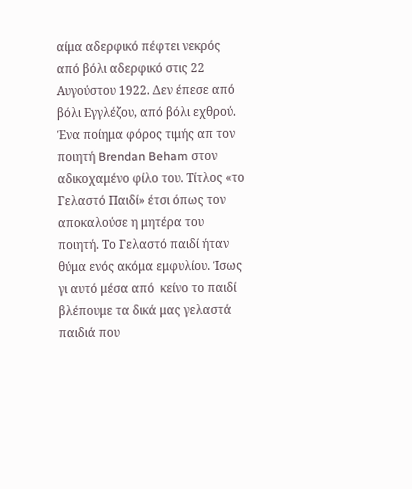αίμα αδερφικό πέφτει νεκρός από βόλι αδερφικό στις 22 Αυγούστου 1922. Δεν έπεσε από βόλι Εγγλέζου, από βόλι εχθρού.
Ένα ποίημα φόρος τιμής απ τον ποιητή Brendan Beham στον αδικοχαμένο φίλο του. Τίτλος «το Γελαστό Παιδί» έτσι όπως τον αποκαλούσε η μητέρα του ποιητή. Το Γελαστό παιδί ήταν θύμα ενός ακόμα εμφυλίου. Ίσως γι αυτό μέσα από  κείνο το παιδί βλέπουμε τα δικά μας γελαστά παιδιά που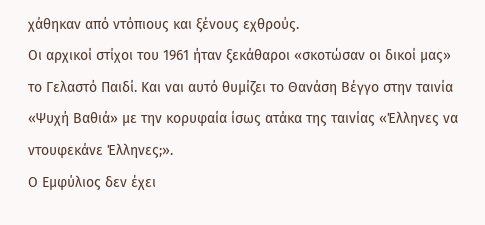χάθηκαν από ντόπιους και ξένους εχθρούς.
Οι αρχικοί στίχοι του 1961 ήταν ξεκάθαροι «σκοτώσαν οι δικοί μας» το Γελαστό Παιδί. Και ναι αυτό θυμίζει το Θανάση Βέγγο στην ταινία «Ψυχή Βαθιά» με την κορυφαία ίσως ατάκα της ταινίας «Έλληνες να ντουφεκάνε Έλληνες;».
Ο Εμφύλιος δεν έχει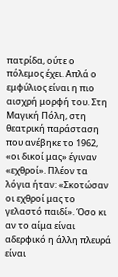πατρίδα, ούτε ο πόλεμος έχει. Απλά ο εμφύλιος είναι η πιο αισχρή μορφή του. Στη Μαγική Πόλη, στη θεατρική παράσταση που ανέβηκε το 1962,  «οι δικοί μας» έγιναν «εχθροί». Πλέον τα λόγια ήταν: «Σκοτώσαν οι εχθροί μας το γελαστό παιδί». Όσο κι αν το αίμα είναι αδερφικό η άλλη πλευρά είναι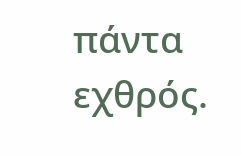πάντα εχθρός.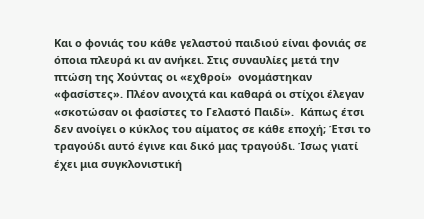Και ο φονιάς του κάθε γελαστού παιδιού είναι φονιάς σε όποια πλευρά κι αν ανήκει. Στις συναυλίες μετά την πτώση της Χούντας οι «εχθροί»  ονομάστηκαν «φασίστες». Πλέον ανοιχτά και καθαρά οι στίχοι έλεγαν «σκοτώσαν οι φασίστες το Γελαστό Παιδί».  Κάπως έτσι δεν ανοίγει ο κύκλος του αίματος σε κάθε εποχή; Έτσι το τραγούδι αυτό έγινε και δικό μας τραγούδι. Ίσως γιατί έχει μια συγκλονιστική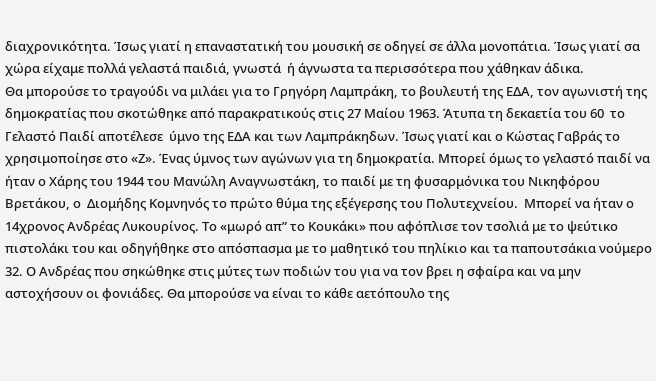διαχρονικότητα. Ίσως γιατί η επαναστατική του μουσική σε οδηγεί σε άλλα μονοπάτια. Ίσως γιατί σα χώρα είχαμε πολλά γελαστά παιδιά, γνωστά  ή άγνωστα τα περισσότερα που χάθηκαν άδικα.
Θα μπορούσε το τραγούδι να μιλάει για το Γρηγόρη Λαμπράκη, το βουλευτή της ΕΔΑ, τον αγωνιστή της δημοκρατίας που σκοτώθηκε από παρακρατικούς στις 27 Μαίου 1963. Άτυπα τη δεκαετία του 60  το Γελαστό Παιδί αποτέλεσε  ύμνο της ΕΔΑ και των Λαμπράκηδων. Ίσως γιατί και ο Κώστας Γαβράς το χρησιμοποίησε στο «Ζ». Ένας ύμνος των αγώνων για τη δημοκρατία. Μπορεί όμως το γελαστό παιδί να ήταν ο Χάρης του 1944 του Μανώλη Αναγνωστάκη, το παιδί με τη φυσαρμόνικα του Νικηφόρου Βρετάκου, ο  Διομήδης Κομνηνός το πρώτο θύμα της εξέγερσης του Πολυτεχνείου.  Μπορεί να ήταν ο 14χρονος Ανδρέας Λυκουρίνος. Το «μωρό απ” το Κουκάκι» που αφόπλισε τον τσολιά με το ψεύτικο πιστολάκι του και οδηγήθηκε στο απόσπασμα με το μαθητικό του πηλίκιο και τα παπουτσάκια νούμερο 32. Ο Ανδρέας που σηκώθηκε στις μύτες των ποδιών του για να τον βρει η σφαίρα και να μην αστοχήσουν οι φονιάδες. Θα μπορούσε να είναι το κάθε αετόπουλο της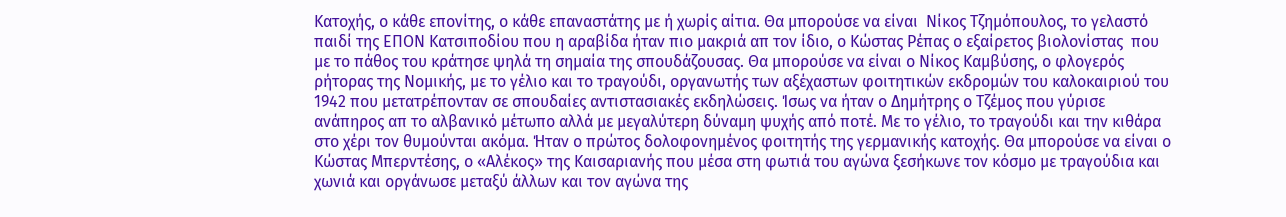Κατοχής, ο κάθε επονίτης, ο κάθε επαναστάτης με ή χωρίς αίτια. Θα μπορούσε να είναι  Νίκος Τζημόπουλος, το γελαστό παιδί της ΕΠΟΝ Κατσιποδίου που η αραβίδα ήταν πιο μακριά απ τον ίδιο, ο Κώστας Ρέπας ο εξαίρετος βιολονίστας  που με το πάθος του κράτησε ψηλά τη σημαία της σπουδάζουσας. Θα μπορούσε να είναι ο Νίκος Καμβύσης, ο φλογερός ρήτορας της Νομικής, με το γέλιο και το τραγούδι, οργανωτής των αξέχαστων φοιτητικών εκδρομών του καλοκαιριού του 1942 που μετατρέπονταν σε σπουδαίες αντιστασιακές εκδηλώσεις. Ίσως να ήταν ο Δημήτρης ο Τζέμος που γύρισε ανάπηρος απ το αλβανικό μέτωπο αλλά με μεγαλύτερη δύναμη ψυχής από ποτέ. Με το γέλιο, το τραγούδι και την κιθάρα στο χέρι τον θυμούνται ακόμα. Ήταν ο πρώτος δολοφονημένος φοιτητής της γερμανικής κατοχής. Θα μπορούσε να είναι ο Κώστας Μπερντέσης, ο «Αλέκος» της Καισαριανής που μέσα στη φωτιά του αγώνα ξεσήκωνε τον κόσμο με τραγούδια και χωνιά και οργάνωσε μεταξύ άλλων και τον αγώνα της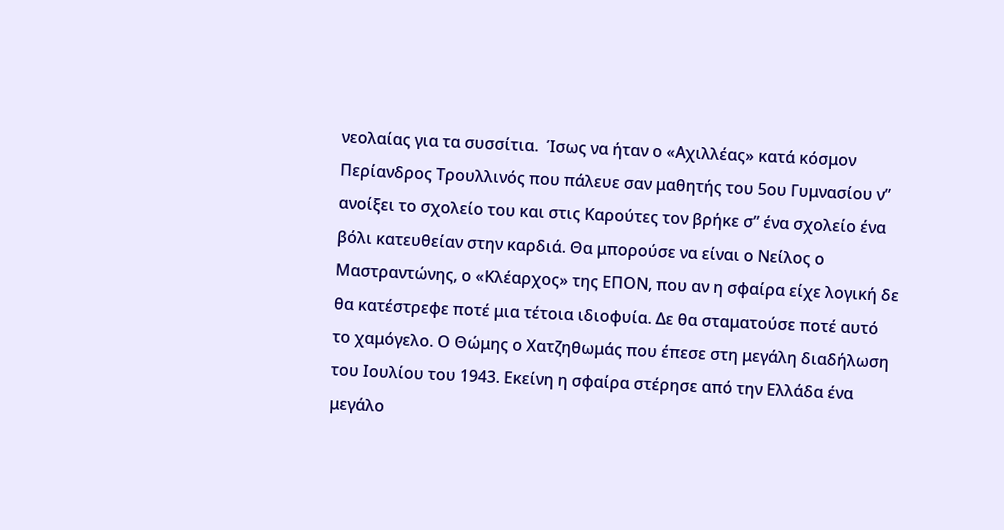νεολαίας για τα συσσίτια.  Ίσως να ήταν ο «Αχιλλέας» κατά κόσμον Περίανδρος Τρουλλινός που πάλευε σαν μαθητής του 5ου Γυμνασίου ν” ανοίξει το σχολείο του και στις Καρούτες τον βρήκε σ” ένα σχολείο ένα βόλι κατευθείαν στην καρδιά. Θα μπορούσε να είναι ο Νείλος ο Μαστραντώνης, ο «Κλέαρχος» της ΕΠΟΝ, που αν η σφαίρα είχε λογική δε θα κατέστρεφε ποτέ μια τέτοια ιδιοφυία. Δε θα σταματούσε ποτέ αυτό το χαμόγελο. Ο Θώμης ο Χατζηθωμάς που έπεσε στη μεγάλη διαδήλωση του Ιουλίου του 1943. Εκείνη η σφαίρα στέρησε από την Ελλάδα ένα μεγάλο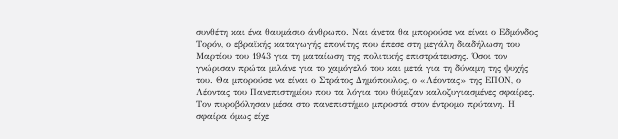συνθέτη και ένα θαυμάσιο άνθρωπο. Ναι άνετα θα μπορούσε να είναι ο Εδμόνδος Τορόν, ο εβραϊκής καταγωγής επονίτης που έπεσε στη μεγάλη διαδήλωση του Μαρτίου του 1943 για τη ματαίωση της πολιτικής επιστράτευσης. Όσοι τον γνώρισαν πρώτα μιλάνε για το χαμόγελό του και μετά για τη δύναμη της ψυχής του. Θα μπορούσε να είναι ο Στράτος Δημόπουλος, ο «Λέοντας» της ΕΠΟΝ, ο Λέοντας του Πανεπιστημίου που τα λόγια του θύμιζαν καλοζυγιασμένες σφαίρες. Τον πυροβόλησαν μέσα στο πανεπιστήμιο μπροστά στον έντρομο πρύτανη. Η σφαίρα όμως είχε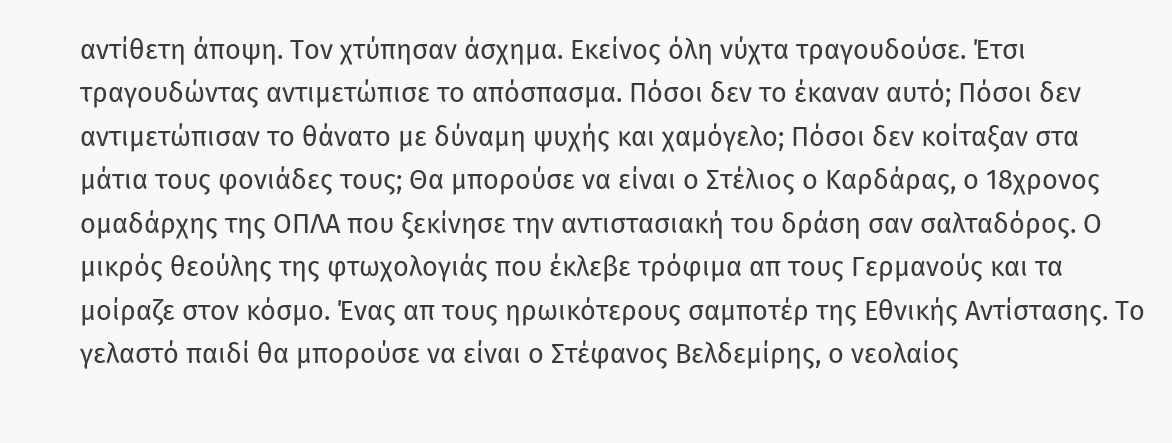αντίθετη άποψη. Τον χτύπησαν άσχημα. Εκείνος όλη νύχτα τραγουδούσε. Έτσι τραγουδώντας αντιμετώπισε το απόσπασμα. Πόσοι δεν το έκαναν αυτό; Πόσοι δεν αντιμετώπισαν το θάνατο με δύναμη ψυχής και χαμόγελο; Πόσοι δεν κοίταξαν στα μάτια τους φονιάδες τους; Θα μπορούσε να είναι ο Στέλιος ο Καρδάρας, ο 18χρονος ομαδάρχης της ΟΠΛΑ που ξεκίνησε την αντιστασιακή του δράση σαν σαλταδόρος. Ο μικρός θεούλης της φτωχολογιάς που έκλεβε τρόφιμα απ τους Γερμανούς και τα μοίραζε στον κόσμο. Ένας απ τους ηρωικότερους σαμποτέρ της Εθνικής Αντίστασης. Το γελαστό παιδί θα μπορούσε να είναι ο Στέφανος Βελδεμίρης, ο νεολαίος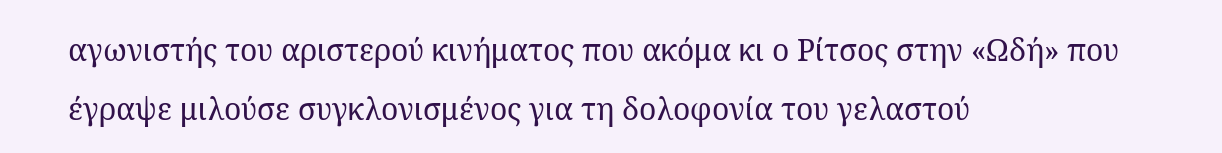αγωνιστής του αριστερού κινήματος που ακόμα κι ο Ρίτσος στην «Ωδή» που έγραψε μιλούσε συγκλονισμένος για τη δολοφονία του γελαστού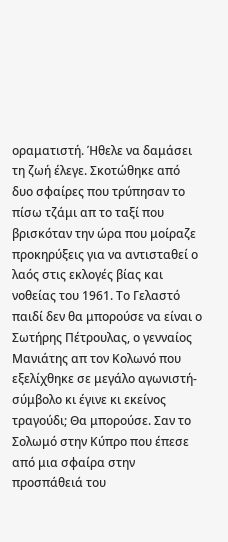οραματιστή. Ήθελε να δαμάσει τη ζωή έλεγε. Σκοτώθηκε από δυο σφαίρες που τρύπησαν το πίσω τζάμι απ το ταξί που βρισκόταν την ώρα που μοίραζε προκηρύξεις για να αντισταθεί ο λαός στις εκλογές βίας και νοθείας του 1961. Το Γελαστό παιδί δεν θα μπορούσε να είναι ο Σωτήρης Πέτρουλας, ο γενναίος Μανιάτης απ τον Κολωνό που εξελίχθηκε σε μεγάλο αγωνιστή-σύμβολο κι έγινε κι εκείνος τραγούδι; Θα μπορούσε. Σαν το Σολωμό στην Κύπρο που έπεσε από μια σφαίρα στην προσπάθειά του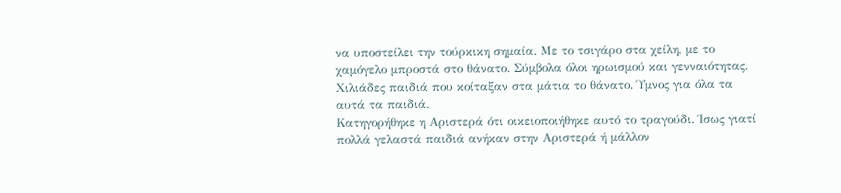να υποστείλει την τούρκικη σημαία. Με το τσιγάρο στα χείλη, με το χαμόγελο μπροστά στο θάνατο. Σύμβολα όλοι ηρωισμού και γενναιότητας. Χιλιάδες παιδιά που κοίταξαν στα μάτια το θάνατο. Ύμνος για όλα τα αυτά τα παιδιά.
Κατηγορήθηκε η Αριστερά ότι οικειοποιήθηκε αυτό το τραγούδι. Ίσως γιατί πολλά γελαστά παιδιά ανήκαν στην Αριστερά ή μάλλον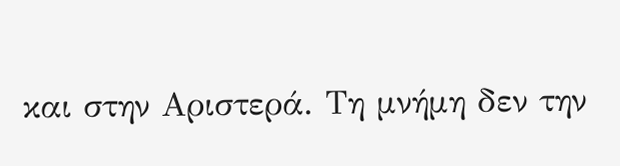και στην Αριστερά. Τη μνήμη δεν την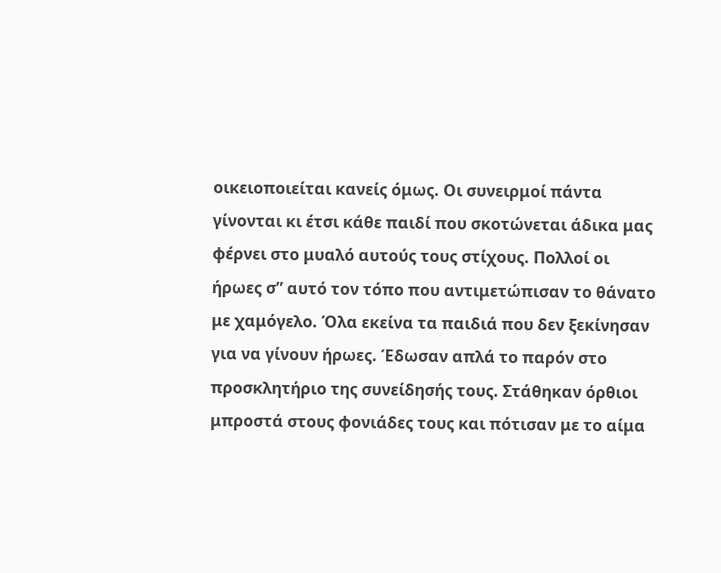οικειοποιείται κανείς όμως. Οι συνειρμοί πάντα γίνονται κι έτσι κάθε παιδί που σκοτώνεται άδικα μας φέρνει στο μυαλό αυτούς τους στίχους. Πολλοί οι ήρωες σ” αυτό τον τόπο που αντιμετώπισαν το θάνατο με χαμόγελο. Όλα εκείνα τα παιδιά που δεν ξεκίνησαν για να γίνουν ήρωες. Έδωσαν απλά το παρόν στο προσκλητήριο της συνείδησής τους. Στάθηκαν όρθιοι μπροστά στους φονιάδες τους και πότισαν με το αίμα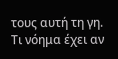τους αυτή τη γη. Τι νόημα έχει αν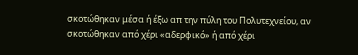σκοτώθηκαν μέσα ή έξω απ την πύλη του Πολυτεχνείου, αν σκοτώθηκαν από χέρι «αδερφικό» ή από χέρι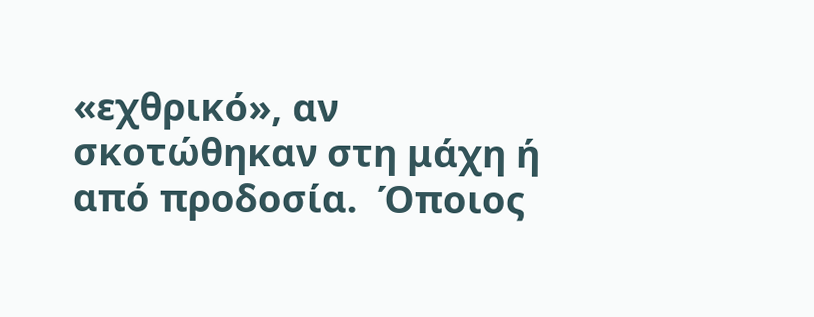«εχθρικό», αν σκοτώθηκαν στη μάχη ή από προδοσία.  Όποιος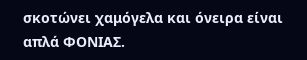σκοτώνει χαμόγελα και όνειρα είναι απλά ΦΟΝΙΑΣ.